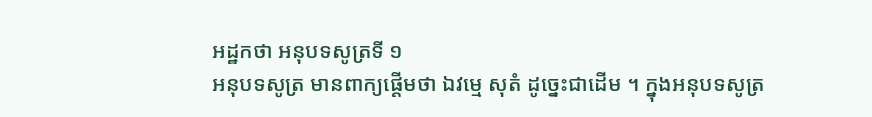អដ្ឋកថា អនុបទសូត្រទី ១
អនុបទសូត្រ មានពាក្យផ្តើមថា ឯវម្មេ សុតំ ដូច្នេះជាដើម ។ ក្នុងអនុបទសូត្រ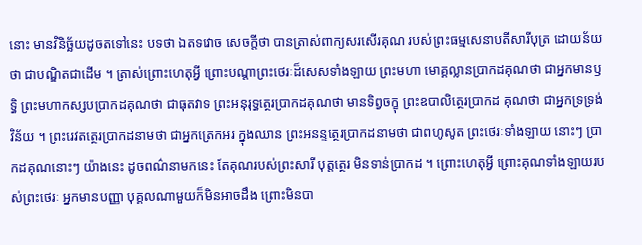នោះ មានវិនិច្ឆ័យដូចតទៅនេះ បទថា ឯតទវោច សេចក្តីថា បានត្រាស់ពាក្យសរសើរគុណ របស់ព្រះធម្មសេនាបតីសារីបុត្រ ដោយន័យថា ជាបណ្ឌិតជាដើម ។ ត្រាស់ព្រោះហេតុអ្វី ព្រោះបណ្តាព្រះថេរៈដ៏សេសទាំងឡាយ ព្រះមហា មោគ្គល្លានប្រាកដគុណថា ជាអ្នកមានឫទ្ធិ ព្រះមហាកស្សបប្រាកដគុណថា ជាធុតវាទ ព្រះអនុរុទ្ធត្ថេរប្រាកដគុណថា មានទិព្វចក្ខុ ព្រះឧបាលិត្ថេរប្រាកដ គុណថា ជាអ្នកទ្រទ្រង់វិន័យ ។ ព្រះរេវតត្ថេរប្រាកដនាមថា ជាអ្នកត្រេកអរ ក្នុងឈាន ព្រះអនន្ទត្ថេរប្រាកដនាមថា ជាពហូសូត ព្រះថេរៈទាំងឡាយ នោះៗ ប្រាកដគុណនោះៗ យ៉ាងនេះ ដូចពណ៌នាមកនេះ តែគុណរបស់ព្រះសារី បុត្តត្ថេរ មិនទាន់ប្រាកដ ។ ព្រោះហេតុអ្វី ព្រោះគុណទាំងឡាយរបស់ព្រះថេរៈ អ្នកមានបញ្ញា បុគ្គលណាមួយក៏មិនអាចដឹង ព្រោះមិនបា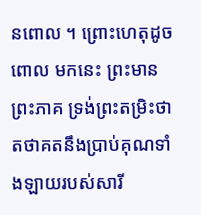នពោល ។ ព្រោះហេតុដូចពោល មកនេះ ព្រះមានព្រះភាគ ទ្រង់ព្រះតម្រិះថា តថាគតនឹងប្រាប់គុណទាំងឡាយរបស់សារី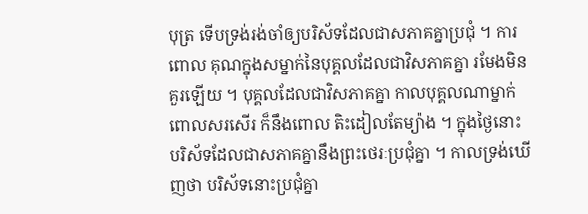បុត្រ ទើបទ្រង់រង់ចាំឲ្យបរិស័ទដែលជាសភាគគ្នាប្រជុំ ។ ការពោល គុណក្នុងសម្នាក់នៃបុគ្គលដែលជាវិសភាគគ្នា រមែងមិនគួរឡើយ ។ បុគ្គលដែលជាវិសភាគគ្នា កាលបុគ្គលណាម្នាក់ពោលសរសើរ ក៏នឹងពោល តិះដៀលតែម្យ៉ាង ។ ក្នុងថ្ងៃនោះ បរិស័ទដែលជាសភាគគ្នានឹងព្រះថេរៈប្រជុំគ្នា ។ កាលទ្រង់ឃើញថា បរិស័ទនោះប្រជុំគ្នា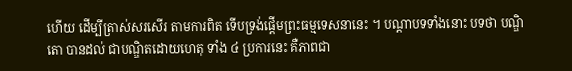ហើយ ដើម្បីត្រាស់សរសើរ តាមការពិត ទើបទ្រង់ផ្តើមព្រះធម្មទេសនានេះ ។ បណ្តាបទទាំងនោះ បទថា បណ្ឌិតោ បានដល់ ជាបណ្ឌិតដោយហេតុ ទាំង ៤ ប្រការនេះ គឺភាពជា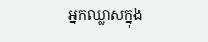អ្នកឈ្លាសក្នុង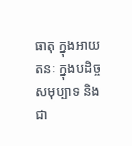ធាតុ ក្នុងអាយតនៈ ក្នុងបដិច្ចសមុប្បាទ និងជា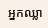អ្នកឈ្លា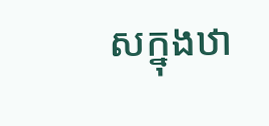សក្នុងឋា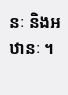នៈ និងអឋានៈ ។